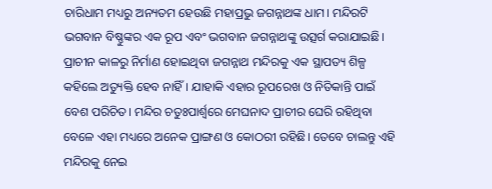ଚାରିଧାମ ମଧ୍ୟରୁ ଅନ୍ୟତମ ହେଉଛି ମହାପ୍ରଭୁ ଜଗନ୍ନାଥଙ୍କ ଧାମ। ମନ୍ଦିରଟି ଭଗବାନ ବିଷ୍ଣୁଙ୍କର ଏକ ରୂପ ଏବଂ ଭଗବାନ ଜଗନ୍ନାଥଙ୍କୁ ଉତ୍ସର୍ଗ କରାଯାଇଛି। ପ୍ରାଚୀନ କାଳରୁ ନିର୍ମାଣ ହୋଇଥିବା ଜଗନ୍ନାଥ ମନ୍ଦିରକୁ ଏକ ସ୍ଥାପତ୍ୟ ଶିଳ୍ପ କହିଲେ ଅତ୍ୟୁକ୍ତି ହେବ ନାହିଁ। ଯାହାକି ଏହାର ରୂପରେଖ ଓ ନିତିକାନ୍ତି ପାଇଁ ବେଶ ପରିଚିତ। ମନ୍ଦିର ଚତୁଃପାର୍ଶ୍ୱରେ ମେଘନାଦ ପ୍ରାଚୀର ଘେରି ରହିଥିବା ବେଳେ ଏହା ମଧ୍ୟରେ ଅନେକ ପ୍ରାଙ୍ଗଣ ଓ କୋଠରୀ ରହିଛି। ତେବେ ଚାଲନ୍ତୁ ଏହି ମନ୍ଦିରକୁ ନେଇ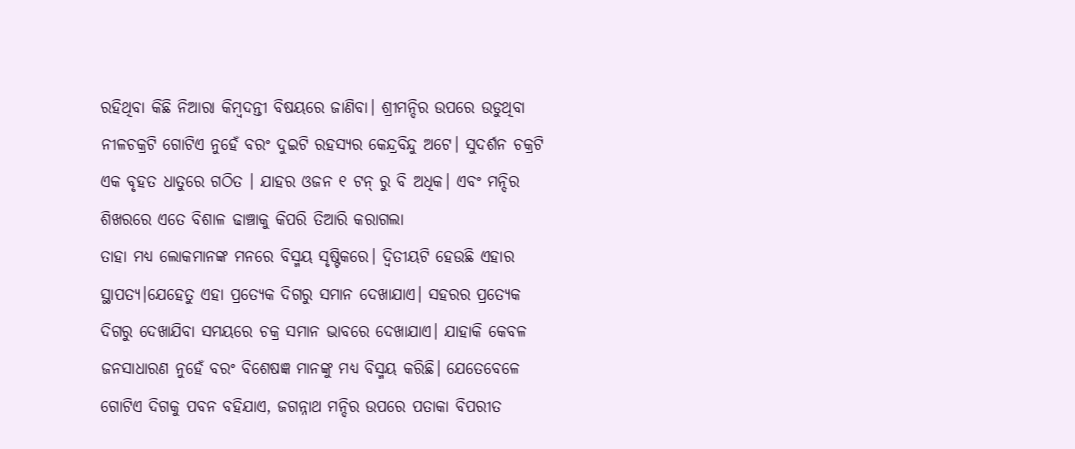ରହିଥିବା କିଛି ନିଆରା କିମ୍ବଦନ୍ତୀ ବିଷୟରେ ଜାଣିବା। ଶ୍ରୀମନ୍ଦିର ଉପରେ ଉଡୁଥିବା ନୀଳଚକ୍ରଟି ଗୋଟିଏ ନୁହେଁ ବରଂ ଦୁଇଟି ରହସ୍ୟର କେନ୍ଦ୍ରବିନ୍ଦୁ ଅଟେ। ସୁଦର୍ଶନ ଚକ୍ରଟି ଏକ ବୃହତ ଧାତୁରେ ଗଠିତ । ଯାହର ଓଜନ ୧ ଟନ୍ ରୁ ବି ଅଧିକ। ଏବଂ ମନ୍ଦିର ଶିଖରରେ ଏତେ ବିଶାଳ ଢାଞ୍ଚାକୁ କିପରି ତିଆରି କରାଗଲା
ତାହା ମଧ୍ୟ ଲୋକମାନଙ୍କ ମନରେ ବିସ୍ମୟ ସୃଷ୍ଟିକରେ। ଦ୍ଵିତୀୟଟି ହେଉଛି ଏହାର ସ୍ଥାପତ୍ୟ।ଯେହେତୁ ଏହା ପ୍ରତ୍ୟେକ ଦିଗରୁ ସମାନ ଦେଖାଯାଏ। ସହରର ପ୍ରତ୍ୟେକ ଦିଗରୁ ଦେଖାଯିବା ସମୟରେ ଚକ୍ର ସମାନ ଭାବରେ ଦେଖାଯାଏ। ଯାହାକି କେବଳ ଜନସାଧାରଣ ନୁହେଁ ବରଂ ବିଶେଷଜ୍ଞ ମାନଙ୍କୁ ମଧ୍ୟ ବିସ୍ମୟ କରିଛି। ଯେତେବେଳେ ଗୋଟିଏ ଦିଗକୁ ପବନ ବହିଯାଏ, ଜଗନ୍ନାଥ ମନ୍ଦିର ଉପରେ ପତାକା ବିପରୀତ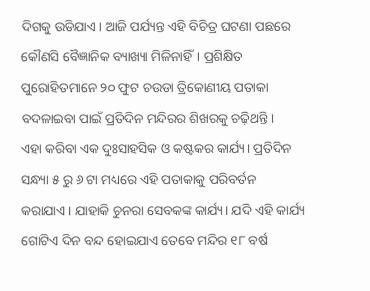ଦିଗକୁ ଉଡିଯାଏ। ଆଜି ପର୍ଯ୍ୟନ୍ତ ଏହି ବିଚିତ୍ର ଘଟଣା ପଛରେ କୌଣସି ବୈଜ୍ଞାନିକ ବ୍ୟାଖ୍ୟା ମିଳିନାହିଁ। ପ୍ରଶିକ୍ଷିତ ପୁରୋହିତମାନେ ୨୦ ଫୁଟ ଚଉଡା ତ୍ରିକୋଣୀୟ ପତାକା ବଦଳାଇବା ପାଇଁ ପ୍ରତିଦିନ ମନ୍ଦିରର ଶିଖରକୁ ଚଢ଼ିଥନ୍ତି।
ଏହା କରିବା ଏକ ଦୁଃସାହସିକ ଓ କଷ୍ଟକର କାର୍ଯ୍ୟ। ପ୍ରତିଦିନ ସନ୍ଧ୍ୟା ୫ ରୁ ୬ ଟା ମଧ୍ୟରେ ଏହି ପତାକାକୁ ପରିବର୍ତନ କରାଯାଏ। ଯାହାକି ଚୁନରା ସେବକଙ୍କ କାର୍ଯ୍ୟ। ଯଦି ଏହି କାର୍ଯ୍ୟ ଗୋଟିଏ ଦିନ ବନ୍ଦ ହୋଇଯାଏ ତେବେ ମନ୍ଦିର ୧୮ ବର୍ଷ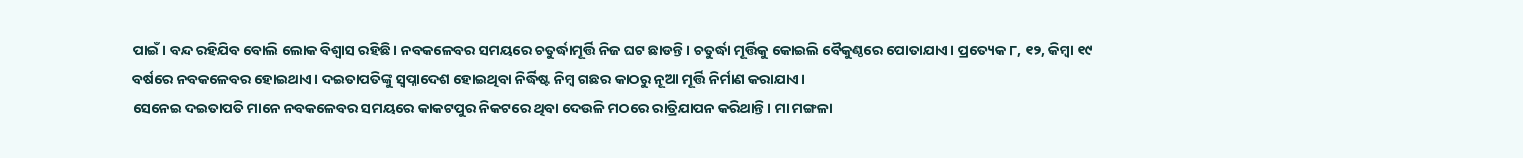ପାଇଁ। ବନ୍ଦ ରହିଯିବ ବୋଲି ଲୋକ ବିଶ୍ବାସ ରହିଛି। ନବକଳେବର ସମୟରେ ଚତୁର୍ଦ୍ଧାମୂର୍ତ୍ତି ନିଜ ଘଟ ଛାଡନ୍ତି। ଚତୁର୍ଦ୍ଧା ମୂର୍ତ୍ତିକୁ କୋଇଲି ବୈକୁଣ୍ଠରେ ପୋତାଯାଏ। ପ୍ରତ୍ୟେକ ୮, ୧୨, କିମ୍ବା ୧୯ ବର୍ଷରେ ନବକଳେବର ହୋଇଥାଏ। ଦଇତାପତିଙ୍କୁ ସ୍ୱପ୍ନାଦେଶ ହୋଇଥିବା ନିର୍ଦ୍ଧିଷ୍ଟ ନିମ୍ବ ଗଛର କାଠରୁ ନୂଆ ମୂର୍ତ୍ତି ନିର୍ମାଣ କରାଯାଏ।
ସେନେଇ ଦଇତାପତି ମାନେ ନବକଳେବର ସମୟରେ କାକଟପୁର ନିକଟରେ ଥିବା ଦେଉଳି ମଠରେ ରାତ୍ରିଯାପନ କରିଥାନ୍ତି। ମା ମଙ୍ଗଳା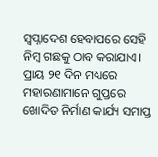ସ୍ୱପ୍ନାଦେଶ ହେବାପରେ ସେହି ନିମ୍ବ ଗଛକୁ ଠାବ କରାଯାଏ। ପ୍ରାୟ ୨୧ ଦିନ ମଧ୍ୟରେ ମହାରଣାମାନେ ଗୁପ୍ତରେ ଖୋଦିତ ନିର୍ମାଣ କାର୍ଯ୍ୟ ସମାପ୍ତ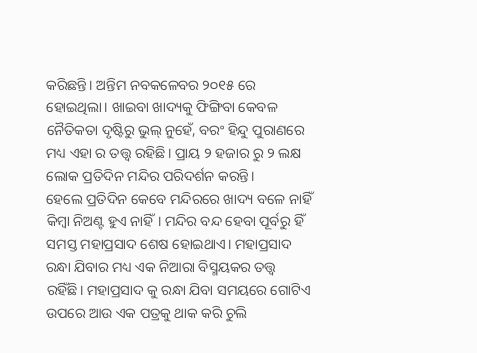କରିଛନ୍ତି। ଅନ୍ତିମ ନବକଳେବର ୨୦୧୫ ରେ ହୋଇଥିଲା। ଖାଇବା ଖାଦ୍ୟକୁ ଫିଙ୍ଗିବା କେବଳ ନୈତିକତା ଦୃଷ୍ଟିରୁ ଭୁଲ୍ ନୁହେଁ, ବରଂ ହିନ୍ଦୁ ପୁରାଣରେ ମଧ୍ୟ ଏହା ର ତତ୍ତ୍ଵ ରହିଛି। ପ୍ରାୟ ୨ ହଜାର ରୁ ୨ ଲକ୍ଷ ଲୋକ ପ୍ରତିଦିନ ମନ୍ଦିର ପରିଦର୍ଶନ କରନ୍ତି।
ହେଲେ ପ୍ରତିଦିନ କେବେ ମନ୍ଦିରରେ ଖାଦ୍ୟ ବଳେ ନାହିଁ କିମ୍ବା ନିଅଣ୍ଟ ହୁଏ ନାହିଁ। ମନ୍ଦିର ବନ୍ଦ ହେବା ପୂର୍ବରୁ ହିଁ ସମସ୍ତ ମହାପ୍ରସାଦ ଶେଷ ହୋଇଥାଏ। ମହାପ୍ରସାଦ ରନ୍ଧା ଯିବାର ମଧ୍ୟ ଏକ ନିଆରା ବିସ୍ମୟକର ତତ୍ତ୍ଵ ରହିଁଛି। ମହାପ୍ରସାଦ କୁ ରନ୍ଧା ଯିବା ସମୟରେ ଗୋଟିଏ ଉପରେ ଆଉ ଏକ ପତ୍ରକୁ ଥାକ କରି ଚୁଲି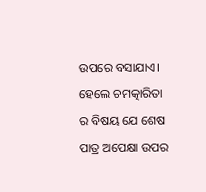ଉପରେ ବସାଯାଏ। ହେଲେ ଚମତ୍କାରିତା ର ବିଷୟ ଯେ ଶେଷ ପାତ୍ର ଅପେକ୍ଷା ଉପର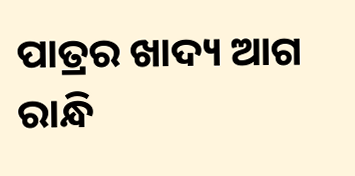ପାତ୍ରର ଖାଦ୍ୟ ଆଗ ରାନ୍ଧି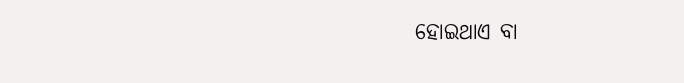ହୋଇଥାଏ ବା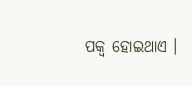ପକ୍ବ ହୋଇଥାଏ ।